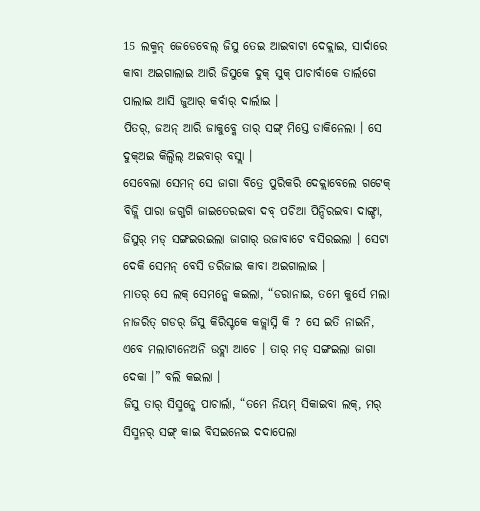15 ଲକ୍ମନ୍ ଜେଡେବେଲ୍ ଜିସୁ ତେଇ ଆଇବାଟା ଦେକ୍ଲାଇ, ସାର୍ଦାରେ କାବା ଅଇଗାଲାଇ ଆରି ଜିସୁକେ ଦୁକ୍ ସୁକ୍ ପାଚାର୍ବାକେ ତାର୍ଲଗେ ପାଲାଇ ଆସି ଜୁଆର୍ କର୍ବାର୍ ଦାର୍ଲାଇ ।
ପିତର୍, ଜଅନ୍ ଆରି ଜାକୁବ୍କେ ତାର୍ ସଙ୍ଗ୍ ମିସ୍ତେ ଡାକିନେଲା । ସେ ଦୁକ୍ଅଇ କିଲ୍ବିଲ୍ ଅଇବାର୍ ବସ୍ଲା ।
ସେବେଲା ସେମନ୍ ସେ ଜାଗା ବିତ୍ରେ ପୁରିକରି ଦେକ୍ଲାବେଲେ ଗଟେକ୍ ବିଜ୍ଲି ପାରା ଜଗ୍ଜଗି ଜାଇତେରଇବା ଦବ୍ ପଚିଆ ପିନ୍ଦିରଇବା ଦାଙ୍ଗ୍ଡା, ଜିସୁର୍ ମଡ୍ ସଙ୍ଗଇରଇଲା ଜାଗାର୍ ଉଜାବାଟେ ବସିରଇଲା । ସେଟା ଦେକି ସେମନ୍ ବେସି ଡରିଜାଇ କାବା ଅଇଗାଲାଇ ।
ମାତର୍ ସେ ଲକ୍ ସେମନ୍କେ କଇଲା, “ଡରାନାଇ, ତମେ କୁର୍ସେ ମଲା ନାଜରିତ୍ ଗଡର୍ ଜିସୁ କିରିସ୍ଟକେ କଜ୍ଲାସ୍ନି କି ? ସେ ଇତି ନାଇନି, ଏବେ ମଲାଟାନେଅନି ଉଟ୍ଲା ଆଚେ । ତାର୍ ମଡ୍ ସଙ୍ଗଇଲା ଜାଗା ଦେକା ।” ବଲି କଇଲା ।
ଜିସୁ ତାର୍ ସିସ୍ମନ୍କେ ପାଚାର୍ଲା, “ତମେ ନିୟମ୍ ସିକାଇବା ଲକ୍, ମର୍ ସିସ୍ମନର୍ ସଙ୍ଗ୍ କାଇ ବିସଇନେଇ ଦଦାପେଲା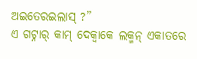ଅଇତେରଇଲାସ୍ ?”
ଏ ଗଟ୍ନାର୍ କାମ୍ ଦେକ୍ବାକେ ଲକ୍ମନ୍ ଏକାତରେ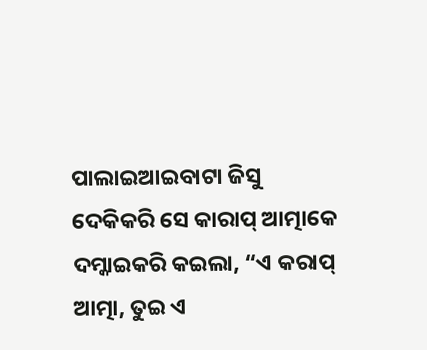ପାଲାଇଆଇବାଟା ଜିସୁ ଦେକିକରି ସେ କାରାପ୍ ଆତ୍ମାକେ ଦମ୍କାଇକରି କଇଲା, “ଏ କରାପ୍ ଆତ୍ମା, ତୁଇ ଏ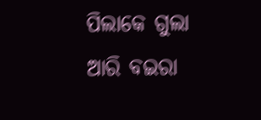ପିଲାକେ ଗୁଲା ଆରି ବଇରା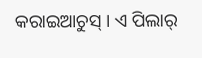କରାଇଆଚୁସ୍ । ଏ ପିଲାର୍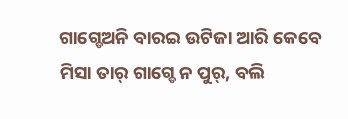ଗାଗ୍ଡେଅନି ବାରଇ ଉଟିଜା ଆରି କେବେ ମିସା ତାର୍ ଗାଗ୍ଡେ ନ ପୁର୍, ବଲି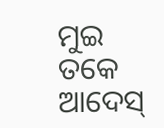ମୁଇ ତକେ ଆଦେସ୍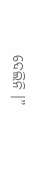ଦେଲିନି ।”